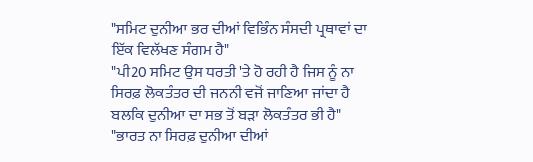"ਸਮਿਟ ਦੁਨੀਆ ਭਰ ਦੀਆਂ ਵਿਭਿੰਨ ਸੰਸਦੀ ਪ੍ਰਥਾਵਾਂ ਦਾ ਇੱਕ ਵਿਲੱਖਣ ਸੰਗਮ ਹੈ"
"ਪੀ20 ਸਮਿਟ ਉਸ ਧਰਤੀ 'ਤੇ ਹੋ ਰਹੀ ਹੈ ਜਿਸ ਨੂੰ ਨਾ ਸਿਰਫ਼ ਲੋਕਤੰਤਰ ਦੀ ਜਨਨੀ ਵਜੋਂ ਜਾਣਿਆ ਜਾਂਦਾ ਹੈ ਬਲਕਿ ਦੁਨੀਆ ਦਾ ਸਭ ਤੋਂ ਬੜਾ ਲੋਕਤੰਤਰ ਭੀ ਹੈ"
"ਭਾਰਤ ਨਾ ਸਿਰਫ਼ ਦੁਨੀਆ ਦੀਆਂ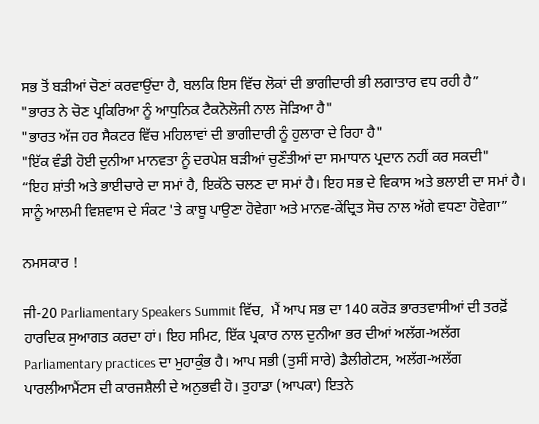ਸਭ ਤੋਂ ਬੜੀਆਂ ਚੋਣਾਂ ਕਰਵਾਉਂਦਾ ਹੈ, ਬਲਕਿ ਇਸ ਵਿੱਚ ਲੋਕਾਂ ਦੀ ਭਾਗੀਦਾਰੀ ਭੀ ਲਗਾਤਾਰ ਵਧ ਰਹੀ ਹੈ”
"ਭਾਰਤ ਨੇ ਚੋਣ ਪ੍ਰਕਿਰਿਆ ਨੂੰ ਆਧੁਨਿਕ ਟੈਕਨੋਲੋਜੀ ਨਾਲ ਜੋੜਿਆ ਹੈ"
"ਭਾਰਤ ਅੱਜ ਹਰ ਸੈਕਟਰ ਵਿੱਚ ਮਹਿਲਾਵਾਂ ਦੀ ਭਾਗੀਦਾਰੀ ਨੂੰ ਹੁਲਾਰਾ ਦੇ ਰਿਹਾ ਹੈ"
"ਇੱਕ ਵੰਡੀ ਹੋਈ ਦੁਨੀਆ ਮਾਨਵਤਾ ਨੂੰ ਦਰਪੇਸ਼ ਬੜੀਆਂ ਚੁਣੌਤੀਆਂ ਦਾ ਸਮਾਧਾਨ ਪ੍ਰਦਾਨ ਨਹੀਂ ਕਰ ਸਕਦੀ"
“ਇਹ ਸ਼ਾਂਤੀ ਅਤੇ ਭਾਈਚਾਰੇ ਦਾ ਸਮਾਂ ਹੈ, ਇਕੱਠੇ ਚਲਣ ਦਾ ਸਮਾਂ ਹੈ। ਇਹ ਸਭ ਦੇ ਵਿਕਾਸ ਅਤੇ ਭਲਾਈ ਦਾ ਸਮਾਂ ਹੈ। ਸਾਨੂੰ ਆਲਮੀ ਵਿਸ਼ਵਾਸ ਦੇ ਸੰਕਟ 'ਤੇ ਕਾਬੂ ਪਾਉਣਾ ਹੋਵੇਗਾ ਅਤੇ ਮਾਨਵ-ਕੇਂਦ੍ਰਿਤ ਸੋਚ ਨਾਲ ਅੱਗੇ ਵਧਣਾ ਹੋਵੇਗਾ”

ਨਮਸਕਾਰ !

ਜੀ-20 Parliamentary Speakers Summit ਵਿੱਚ,  ਮੈਂ ਆਪ ਸਭ ਦਾ 140 ਕਰੋੜ ਭਾਰਤਵਾਸੀਆਂ ਦੀ ਤਰਫ਼ੋਂ ਹਾਰਦਿਕ ਸੁਆਗਤ ਕਰਦਾ ਹਾਂ। ਇਹ ਸਮਿਟ, ਇੱਕ ਪ੍ਰਕਾਰ ਨਾਲ ਦੁਨੀਆ ਭਰ ਦੀਆਂ ਅਲੱਗ-ਅਲੱਗ Parliamentary practices ਦਾ ਮੁਹਾਕੁੰਭ ਹੈ। ਆਪ ਸਭੀ (ਤੁਸੀਂ ਸਾਰੇ) ਡੈਲੀਗੇਟਸ, ਅਲੱਗ-ਅਲੱਗ ਪਾਰਲੀਆਮੈਂਟਸ ਦੀ ਕਾਰਜਸ਼ੈਲੀ ਦੇ ਅਨੁਭਵੀ ਹੋ। ਤੁਹਾਡਾ (ਆਪਕਾ) ਇਤਨੇ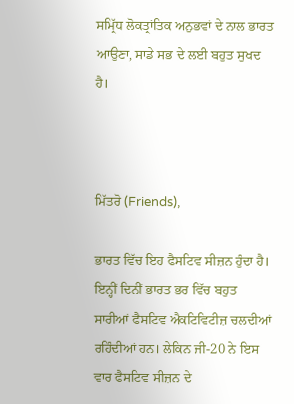ਸਮ੍ਰਿੱਧ ਲੋਕਤ੍ਰਾਂਤਿਕ ਅਨੁਭਵਾਂ ਦੇ ਨਾਲ ਭਾਰਤ ਆਉਣਾ, ਸਾਡੇ ਸਭ ਦੇ ਲਈ ਬਹੁਤ ਸੁਖਦ ਹੈ।



ਮਿੱਤਰੋ (Friends),

ਭਾਰਤ ਵਿੱਚ ਇਹ ਫੈਸਟਿਵ ਸੀਜ਼ਨ ਹੁੰਦਾ ਹੈ। ਇਨ੍ਹੀਂ ਦਿਨੀਂ ਭਾਰਤ ਭਰ ਵਿੱਚ ਬਹੁਤ ਸਾਰੀਆਂ ਫੈਸਟਿਵ ਐਕਟਿਵਿਟੀਜ਼ ਚਲਦੀਆਂ ਰਹਿੰਦੀਆਂ ਹਨ। ਲੇਕਿਨ ਜੀ-20 ਨੇ ਇਸ ਵਾਰ ਫੈਸਟਿਵ ਸੀਜ਼ਨ ਦੇ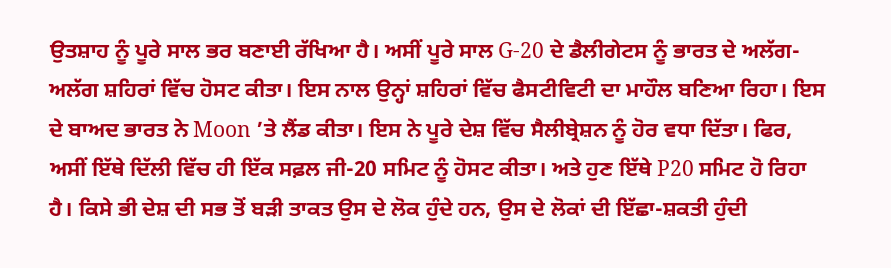ਉਤਸ਼ਾਹ ਨੂੰ ਪੂਰੇ ਸਾਲ ਭਰ ਬਣਾਈ ਰੱਖਿਆ ਹੈ। ਅਸੀਂ ਪੂਰੇ ਸਾਲ G-20 ਦੇ ਡੈਲੀਗੇਟਸ ਨੂੰ ਭਾਰਤ ਦੇ ਅਲੱਗ-ਅਲੱਗ ਸ਼ਹਿਰਾਂ ਵਿੱਚ ਹੋਸਟ ਕੀਤਾ। ਇਸ ਨਾਲ ਉਨ੍ਹਾਂ ਸ਼ਹਿਰਾਂ ਵਿੱਚ ਫੈਸਟੀਵਿਟੀ ਦਾ ਮਾਹੌਲ ਬਣਿਆ ਰਿਹਾ। ਇਸ ਦੇ ਬਾਅਦ ਭਾਰਤ ਨੇ Moon ’ਤੇ ਲੈਂਡ ਕੀਤਾ। ਇਸ ਨੇ ਪੂਰੇ ਦੇਸ਼ ਵਿੱਚ ਸੈਲੀਬ੍ਰੇਸ਼ਨ ਨੂੰ ਹੋਰ ਵਧਾ ਦਿੱਤਾ। ਫਿਰ, ਅਸੀਂ ਇੱਥੇ ਦਿੱਲੀ ਵਿੱਚ ਹੀ ਇੱਕ ਸਫ਼ਲ ਜੀ-20 ਸਮਿਟ ਨੂੰ ਹੋਸਟ ਕੀਤਾ। ਅਤੇ ਹੁਣ ਇੱਥੇ P20 ਸਮਿਟ ਹੋ ਰਿਹਾ ਹੈ। ਕਿਸੇ ਭੀ ਦੇਸ਼ ਦੀ ਸਭ ਤੋਂ ਬੜੀ ਤਾਕਤ ਉਸ ਦੇ ਲੋਕ ਹੁੰਦੇ ਹਨ, ਉਸ ਦੇ ਲੋਕਾਂ ਦੀ ਇੱਛਾ-ਸ਼ਕਤੀ ਹੁੰਦੀ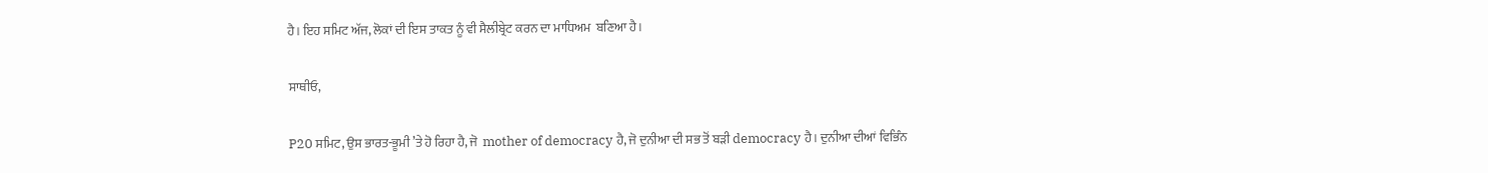ਹੈ। ਇਹ ਸਮਿਟ ਅੱਜ, ਲੋਕਾਂ ਦੀ ਇਸ ਤਾਕਤ ਨੂੰ ਵੀ ਸੈਲੀਬ੍ਰੇਟ ਕਰਨ ਦਾ ਮਾਧਿਅਮ  ਬਣਿਆ ਹੈ।

ਸਾਥੀਓ,

P20 ਸਮਿਟ, ਉਸ ਭਾਰਤ-ਭੂਮੀ ’ਤੇ ਹੋ ਰਿਹਾ ਹੈ, ਜੋ  mother of democracy ਹੈ, ਜੋ ਦੁਨੀਆ ਦੀ ਸਭ ਤੋਂ ਬੜੀ democracy ਹੈ। ਦੁਨੀਆ ਦੀਆਂ ਵਿਭਿੰਨ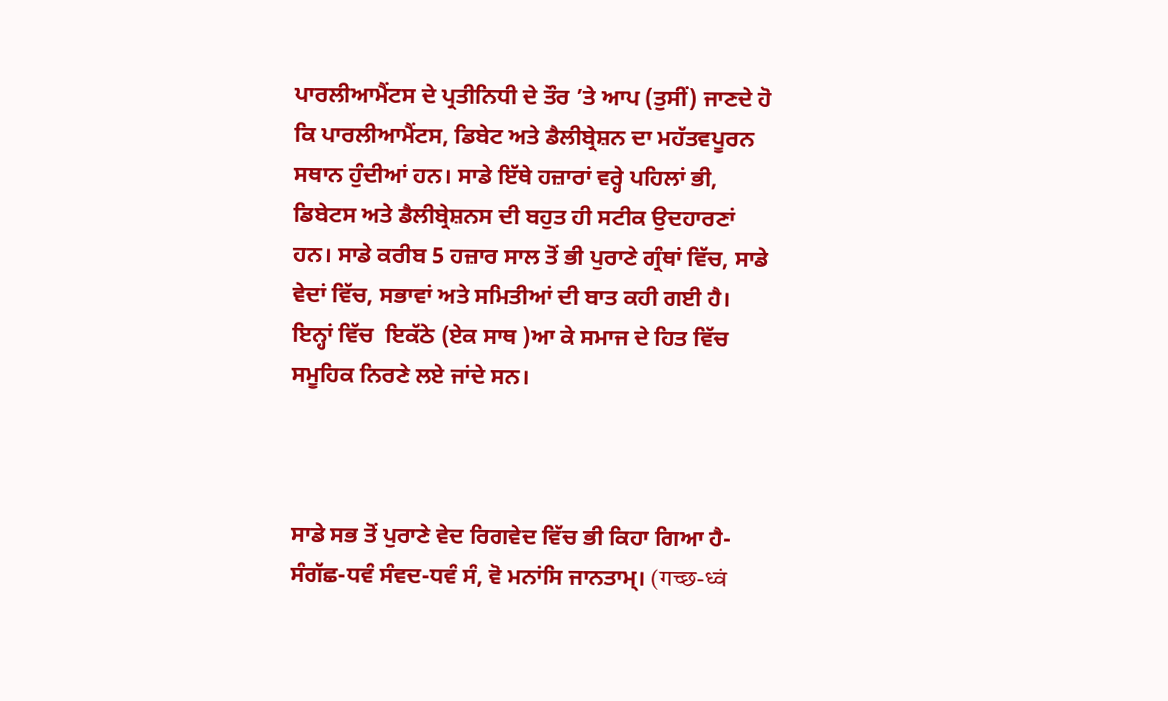ਪਾਰਲੀਆਮੈਂਟਸ ਦੇ ਪ੍ਰਤੀਨਿਧੀ ਦੇ ਤੌਰ ’ਤੇ ਆਪ (ਤੁਸੀਂ) ਜਾਣਦੇ ਹੋ ਕਿ ਪਾਰਲੀਆਮੈਂਟਸ, ਡਿਬੇਟ ਅਤੇ ਡੈਲੀਬ੍ਰੇਸ਼ਨ ਦਾ ਮਹੱਤਵਪੂਰਨ ਸਥਾਨ ਹੁੰਦੀਆਂ ਹਨ। ਸਾਡੇ ਇੱਥੇ ਹਜ਼ਾਰਾਂ ਵਰ੍ਹੇ ਪਹਿਲਾਂ ਭੀ, ਡਿਬੇਟਸ ਅਤੇ ਡੈਲੀਬ੍ਰੇਸ਼ਨਸ ਦੀ ਬਹੁਤ ਹੀ ਸਟੀਕ ਉਦਹਾਰਣਾਂ ਹਨ। ਸਾਡੇ ਕਰੀਬ 5 ਹਜ਼ਾਰ ਸਾਲ ਤੋਂ ਭੀ ਪੁਰਾਣੇ ਗ੍ਰੰਥਾਂ ਵਿੱਚ, ਸਾਡੇ ਵੇਦਾਂ ਵਿੱਚ, ਸਭਾਵਾਂ ਅਤੇ ਸਮਿਤੀਆਂ ਦੀ ਬਾਤ ਕਹੀ ਗਈ ਹੈ। ਇਨ੍ਹਾਂ ਵਿੱਚ  ਇਕੱਠੇ (ਏਕ ਸਾਥ )ਆ ਕੇ ਸਮਾਜ ਦੇ ਹਿਤ ਵਿੱਚ ਸਮੂਹਿਕ ਨਿਰਣੇ ਲਏ ਜਾਂਦੇ ਸਨ।



ਸਾਡੇ ਸਭ ਤੋਂ ਪੁਰਾਣੇ ਵੇਦ ਰਿਗਵੇਦ ਵਿੱਚ ਭੀ ਕਿਹਾ ਗਿਆ ਹੈ- ਸੰਗੱਛ-ਧਵੰ ਸੰਵਦ-ਧਵੰ ਸੰ, ਵੋ ਮਨਾਂਸਿ ਜਾਨਤਾਮ੍। (गच्छ-ध्वं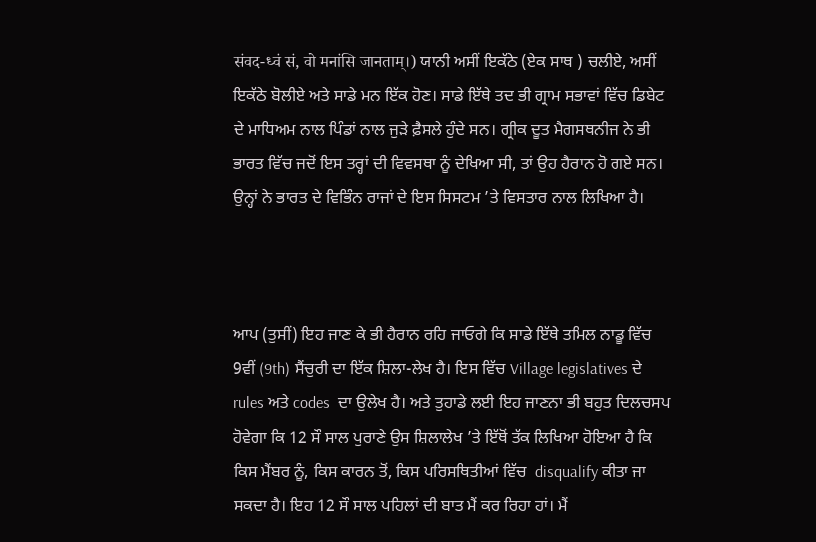संवद-ध्वं सं, वो मनांसि जानताम्।) ਯਾਨੀ ਅਸੀਂ ਇਕੱਠੇ (ਏਕ ਸਾਥ ) ਚਲੀਏ, ਅਸੀਂ ਇਕੱਠੇ ਬੋਲੀਏ ਅਤੇ ਸਾਡੇ ਮਨ ਇੱਕ ਹੋਣ। ਸਾਡੇ ਇੱਥੇ ਤਦ ਭੀ ਗ੍ਰਾਮ ਸਭਾਵਾਂ ਵਿੱਚ ਡਿਬੇਟ ਦੇ ਮਾਧਿਅਮ ਨਾਲ ਪਿੰਡਾਂ ਨਾਲ ਜੁੜੇ ਫ਼ੈਸਲੇ ਹੁੰਦੇ ਸਨ। ਗ੍ਰੀਕ ਦੂਤ ਮੈਗਸਥਨੀਜ ਨੇ ਭੀ ਭਾਰਤ ਵਿੱਚ ਜਦੋਂ ਇਸ ਤਰ੍ਹਾਂ ਦੀ ਵਿਵਸਥਾ ਨੂੰ ਦੇਖਿਆ ਸੀ, ਤਾਂ ਉਹ ਹੈਰਾਨ ਹੋ ਗਏ ਸਨ। ਉਨ੍ਹਾਂ ਨੇ ਭਾਰਤ ਦੇ ਵਿਭਿੰਨ ਰਾਜਾਂ ਦੇ ਇਸ ਸਿਸਟਮ ’ਤੇ ਵਿਸਤਾਰ ਨਾਲ ਲਿਖਿਆ ਹੈ।



ਆਪ (ਤੁਸੀਂ) ਇਹ ਜਾਣ ਕੇ ਭੀ ਹੈਰਾਨ ਰਹਿ ਜਾਓਗੇ ਕਿ ਸਾਡੇ ਇੱਥੇ ਤਮਿਲ ਨਾਡੂ ਵਿੱਚ 9ਵੀਂ (9th) ਸੈਂਚੁਰੀ ਦਾ ਇੱਕ ਸ਼ਿਲਾ-ਲੇਖ ਹੈ। ਇਸ ਵਿੱਚ Village legislatives ਦੇ rules ਅਤੇ codes  ਦਾ ਉਲੇਖ ਹੈ। ਅਤੇ ਤੁਹਾਡੇ ਲਈ ਇਹ ਜਾਣਨਾ ਭੀ ਬਹੁਤ ਦਿਲਚਸਪ ਹੋਵੇਗਾ ਕਿ 12 ਸੌ ਸਾਲ ਪੁਰਾਣੇ ਉਸ ਸ਼ਿਲਾਲੇਖ ’ਤੇ ਇੱਥੋਂ ਤੱਕ ਲਿਖਿਆ ਹੋਇਆ ਹੈ ਕਿ ਕਿਸ ਮੈਂਬਰ ਨੂੰ, ਕਿਸ ਕਾਰਨ ਤੋਂ, ਕਿਸ ਪਰਿਸਥਿਤੀਆਂ ਵਿੱਚ  disqualify ਕੀਤਾ ਜਾ ਸਕਦਾ ਹੈ। ਇਹ 12 ਸੌ ਸਾਲ ਪਹਿਲਾਂ ਦੀ ਬਾਤ ਮੈਂ ਕਰ ਰਿਹਾ ਹਾਂ। ਮੈਂ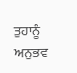ਤੁਹਾਨੂੰ ਅਨੁਭਵ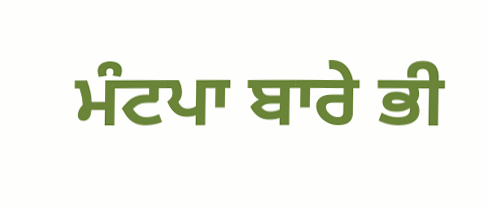ਮੰਟਪਾ ਬਾਰੇ ਭੀ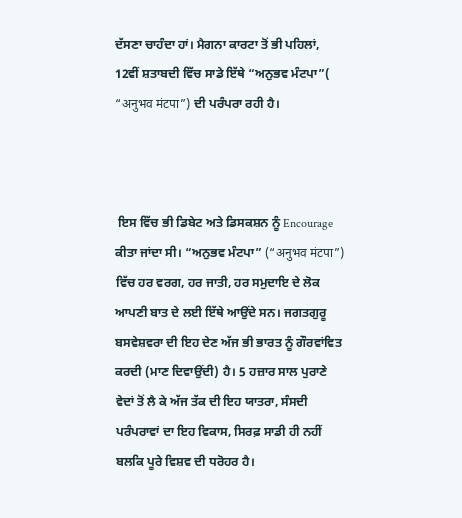ਦੱਸਣਾ ਚਾਹੰਦਾ ਹਾਂ। ਮੈਗਨਾ ਕਾਰਟਾ ਤੋਂ ਭੀ ਪਹਿਲਾਂ, 12ਵੀਂ ਸ਼ਤਾਬਦੀ ਵਿੱਚ ਸਾਡੇ ਇੱਥੇ “ਅਨੁਭਵ ਮੰਟਪਾ”( “अनुभव मंटपा”) ਦੀ ਪਰੰਪਰਾ ਰਹੀ ਹੈ।



 ਇਸ ਵਿੱਚ ਭੀ ਡਿਬੇਟ ਅਤੇ ਡਿਸਕਸ਼ਨ ਨੂੰ Encourage ਕੀਤਾ ਜਾਂਦਾ ਸੀ। “ਅਨੁਭਵ ਮੰਟਪਾ” (“अनुभव मंटपा”) ਵਿੱਚ ਹਰ ਵਰਗ, ਹਰ ਜਾਤੀ, ਹਰ ਸਮੁਦਾਇ ਦੇ ਲੋਕ ਆਪਣੀ ਬਾਤ ਦੇ ਲਈ ਇੱਥੇ ਆਉਂਦੇ ਸਨ। ਜਗਤਗੁਰੂ ਬਸਵੇਸ਼ਵਰਾ ਦੀ ਇਹ ਦੇਣ ਅੱਜ ਭੀ ਭਾਰਤ ਨੂੰ ਗੌਰਵਾਂਵਿਤ ਕਰਦੀ (ਮਾਣ ਦਿਵਾਉਂਦੀ) ਹੈ। 5 ਹਜ਼ਾਰ ਸਾਲ ਪੁਰਾਣੇ ਵੇਦਾਂ ਤੋਂ ਲੈ ਕੇ ਅੱਜ ਤੱਕ ਦੀ ਇਹ ਯਾਤਰਾ, ਸੰਸਦੀ ਪਰੰਪਰਾਵਾਂ ਦਾ ਇਹ ਵਿਕਾਸ, ਸਿਰਫ਼ ਸਾਡੀ ਹੀ ਨਹੀਂ ਬਲਕਿ ਪੂਰੇ ਵਿਸ਼ਵ ਦੀ ਧਰੋਹਰ ਹੈ।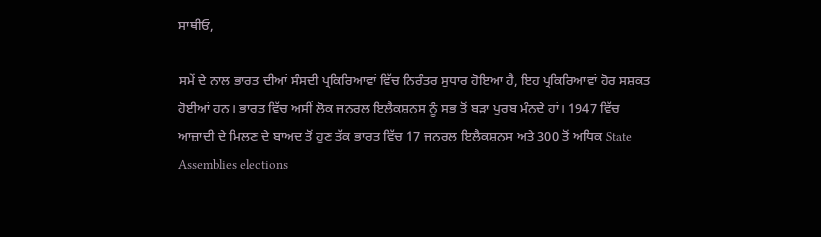ਸਾਥੀਓ,

ਸਮੇਂ ਦੇ ਨਾਲ ਭਾਰਤ ਦੀਆਂ ਸੰਸਦੀ ਪ੍ਰਕਿਰਿਆਵਾਂ ਵਿੱਚ ਨਿਰੰਤਰ ਸੁਧਾਰ ਹੋਇਆ ਹੈ, ਇਹ ਪ੍ਰਕਿਰਿਆਵਾਂ ਹੋਰ ਸਸ਼ਕਤ ਹੋਈਆਂ ਹਨ। ਭਾਰਤ ਵਿੱਚ ਅਸੀਂ ਲੋਕ ਜਨਰਲ ਇਲੈਕਸ਼ਨਸ ਨੂੰ ਸਭ ਤੋਂ ਬੜਾ ਪੁਰਬ ਮੰਨਦੇ ਹਾਂ। 1947 ਵਿੱਚ ਆਜ਼ਾਦੀ ਦੇ ਮਿਲਣ ਦੇ ਬਾਅਦ ਤੋਂ ਹੁਣ ਤੱਕ ਭਾਰਤ ਵਿੱਚ 17 ਜਨਰਲ ਇਲੈਕਸ਼ਨਸ ਅਤੇ 300 ਤੋਂ ਅਧਿਕ State Assemblies elections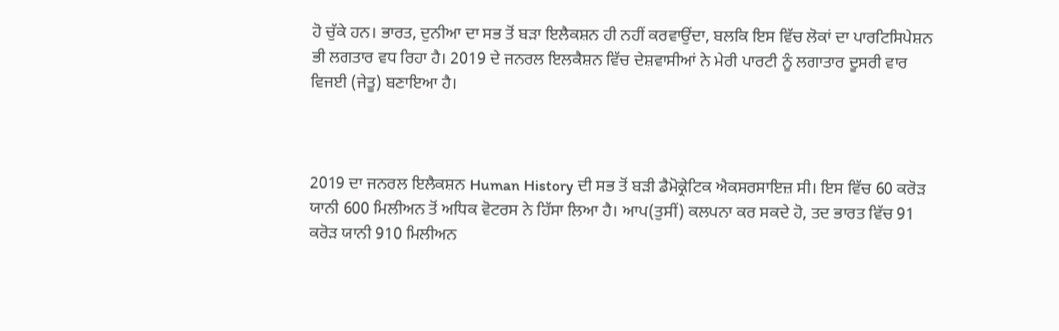ਹੋ ਚੁੱਕੇ ਹਨ। ਭਾਰਤ, ਦੁਨੀਆ ਦਾ ਸਭ ਤੋਂ ਬੜਾ ਇਲੈਕਸ਼ਨ ਹੀ ਨਹੀਂ ਕਰਵਾਉਂਦਾ, ਬਲਕਿ ਇਸ ਵਿੱਚ ਲੋਕਾਂ ਦਾ ਪਾਰਟਿਸਿਪੇਸ਼ਨ ਭੀ ਲਗਤਾਰ ਵਧ ਰਿਹਾ ਹੈ। 2019 ਦੇ ਜਨਰਲ ਇਲਕੈਸ਼ਨ ਵਿੱਚ ਦੇਸ਼ਵਾਸੀਆਂ ਨੇ ਮੇਰੀ ਪਾਰਟੀ ਨੂੰ ਲਗਾਤਾਰ ਦੂਸਰੀ ਵਾਰ ਵਿਜਈ (ਜੇਤੂ) ਬਣਾਇਆ ਹੈ।



2019 ਦਾ ਜਨਰਲ ਇਲੈਕਸ਼ਨ Human History ਦੀ ਸਭ ਤੋਂ ਬੜੀ ਡੈਮੋਕ੍ਰੇਟਿਕ ਐਕਸਰਸਾਇਜ਼ ਸੀ। ਇਸ ਵਿੱਚ 60 ਕਰੋੜ ਯਾਨੀ 600 ਮਿਲੀਅਨ ਤੋਂ ਅਧਿਕ ਵੋਟਰਸ ਨੇ ਹਿੱਸਾ ਲਿਆ ਹੈ। ਆਪ(ਤੁਸੀਂ) ਕਲਪਨਾ ਕਰ ਸਕਦੇ ਹੋ, ਤਦ ਭਾਰਤ ਵਿੱਚ 91 ਕਰੋੜ ਯਾਨੀ 910 ਮਿਲੀਅਨ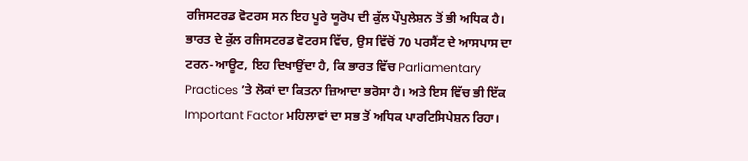ਰਜਿਸਟਰਡ ਵੋਟਰਸ ਸਨ ਇਹ ਪੂਰੇ ਯੂਰੋਪ ਦੀ ਕੁੱਲ ਪੌਪੁਲੇਸ਼ਨ ਤੋਂ ਭੀ ਅਧਿਕ ਹੈ। ਭਾਰਤ ਦੇ ਕੁੱਲ ਰਜਿਸਟਰਡ ਵੋਟਰਸ ਵਿੱਚ, ਉਸ ਵਿੱਚੋਂ 70 ਪਰਸੈਂਟ ਦੇ ਆਸਪਾਸ ਦਾ ਟਰਨ-ਆਊਟ, ਇਹ ਦਿਖਾਉਂਦਾ ਹੈ, ਕਿ ਭਾਰਤ ਵਿੱਚ Parliamentary Practices ’ਤੇ ਲੋਕਾਂ ਦਾ ਕਿਤਨਾ ਜ਼ਿਆਦਾ ਭਰੋਸਾ ਹੈ। ਅਤੇ ਇਸ ਵਿੱਚ ਭੀ ਇੱਕ Important Factor ਮਹਿਲਾਵਾਂ ਦਾ ਸਭ ਤੋਂ ਅਧਿਕ ਪਾਰਟਿਸਿਪੇਸ਼ਨ ਰਿਹਾ।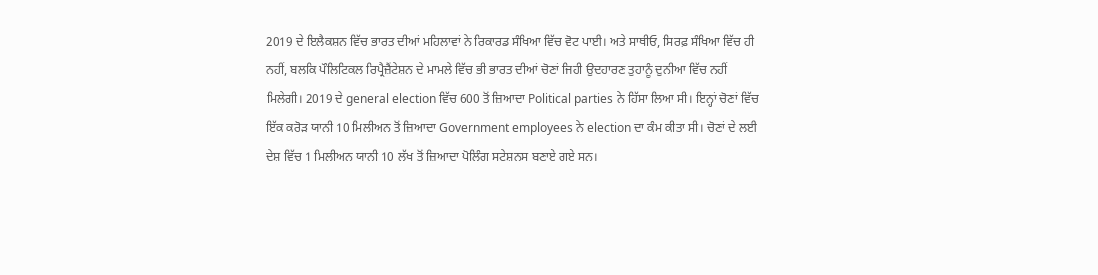2019 ਦੇ ਇਲੈਕਸ਼ਨ ਵਿੱਚ ਭਾਰਤ ਦੀਆਂ ਮਹਿਲਾਵਾਂ ਨੇ ਰਿਕਾਰਡ ਸੰਖਿਆ ਵਿੱਚ ਵੋਟ ਪਾਈ। ਅਤੇ ਸਾਥੀਓ, ਸਿਰਫ਼ ਸੰਖਿਆ ਵਿੱਚ ਹੀ ਨਹੀਂ, ਬਲਕਿ ਪੌਲਿਟਿਕਲ ਰਿਪ੍ਰੈਜ਼ੈਂਟੇਸ਼ਨ ਦੇ ਮਾਮਲੇ ਵਿੱਚ ਭੀ ਭਾਰਤ ਦੀਆਂ ਚੋਣਾਂ ਜਿਹੀ ਉਦਹਾਰਣ ਤੁਹਾਨੂੰ ਦੁਨੀਆ ਵਿੱਚ ਨਹੀਂ ਮਿਲੇਗੀ। 2019 ਦੇ general election ਵਿੱਚ 600 ਤੋਂ ਜ਼ਿਆਦਾ Political parties ਨੇ ਹਿੱਸਾ ਲਿਆ ਸੀ। ਇਨ੍ਹਾਂ ਚੋਣਾਂ ਵਿੱਚ ਇੱਕ ਕਰੋੜ ਯਾਨੀ 10 ਮਿਲੀਅਨ ਤੋਂ ਜ਼ਿਆਦਾ Government employees ਨੇ election ਦਾ ਕੰਮ ਕੀਤਾ ਸੀ। ਚੋਣਾਂ ਦੇ ਲਈ ਦੇਸ਼ ਵਿੱਚ 1 ਮਿਲੀਅਨ ਯਾਨੀ 10 ਲੱਖ ਤੋਂ ਜ਼ਿਆਦਾ ਪੋਲਿੰਗ ਸਟੇਸ਼ਨਸ ਬਣਾਏ ਗਏ ਸਨ।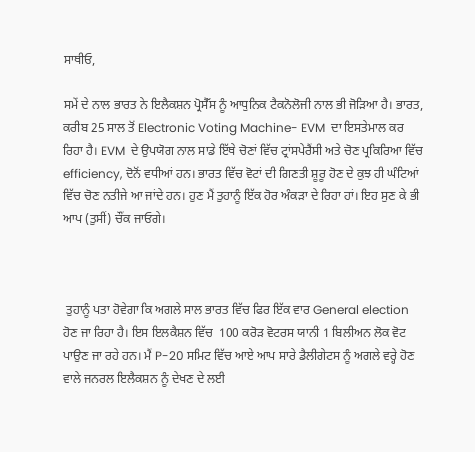ਸਾਥੀਓ,

ਸਮੇਂ ਦੇ ਨਾਲ ਭਾਰਤ ਨੇ ਇਲੈਕਸ਼ਨ ਪ੍ਰੋਸੈੱਸ ਨੂੰ ਆਧੁਨਿਕ ਟੈਕਨੋਲੋਜੀ ਨਾਲ ਭੀ ਜੋੜਿਆ ਹੈ। ਭਾਰਤ, ਕਰੀਬ 25 ਸਾਲ ਤੋਂ Electronic Voting Machine- EVM  ਦਾ ਇਸਤੇਮਾਲ ਕਰ ਰਿਹਾ ਹੈ। EVM  ਦੇ ਉਪਯੋਗ ਨਾਲ ਸਾਡੇ ਇੱਥੇ ਚੋਣਾਂ ਵਿੱਚ ਟ੍ਰਾਂਸਪੇਰੈਂਸੀ ਅਤੇ ਚੋਣ ਪ੍ਰਕਿਰਿਆ ਵਿੱਚ efficiency, ਦੋਨੋਂ ਵਧੀਆਂ ਹਨ। ਭਾਰਤ ਵਿੱਚ ਵੋਟਾਂ ਦੀ ਗਿਣਤੀ ਸ਼ੂਰੂ ਹੋਣ ਦੇ ਕੁਝ ਹੀ ਘੰਟਿਆਂ ਵਿੱਚ ਚੋਣ ਨਤੀਜੇ ਆ ਜਾਂਦੇ ਹਨ। ਹੁਣ ਮੈਂ ਤੁਹਾਨੂੰ ਇੱਕ ਹੋਰ ਅੰਕੜਾ ਦੇ ਰਿਹਾ ਹਾਂ। ਇਹ ਸੁਣ ਕੇ ਭੀ ਆਪ (ਤੁਸੀਂ) ਚੌਂਕ ਜਾਓਗੇ।



 ਤੁਹਾਨੂੰ ਪਤਾ ਹੋਵੇਗਾ ਕਿ ਅਗਲੇ ਸਾਲ ਭਾਰਤ ਵਿੱਚ ਫਿਰ ਇੱਕ ਵਾਰ General election ਹੋਣ ਜਾ ਰਿਹਾ ਹੈ। ਇਸ ਇਲਕੈਸ਼ਨ ਵਿੱਚ  100 ਕਰੋੜ ਵੋਟਰਸ ਯਾਨੀ 1 ਬਿਲੀਅਨ ਲੋਕ ਵੋਟ ਪਾਉਣ ਜਾ ਰਹੇ ਹਨ। ਮੈਂ P-20 ਸਮਿਟ ਵਿੱਚ ਆਏ ਆਪ ਸਾਰੇ ਡੈਲੀਗੇਟਸ ਨੂੰ ਅਗਲੇ ਵਰ੍ਹੇ ਹੋਣ ਵਾਲੇ ਜਨਰਲ ਇਲੈਕਸ਼ਨ ਨੂੰ ਦੇਖਣ ਦੇ ਲਈ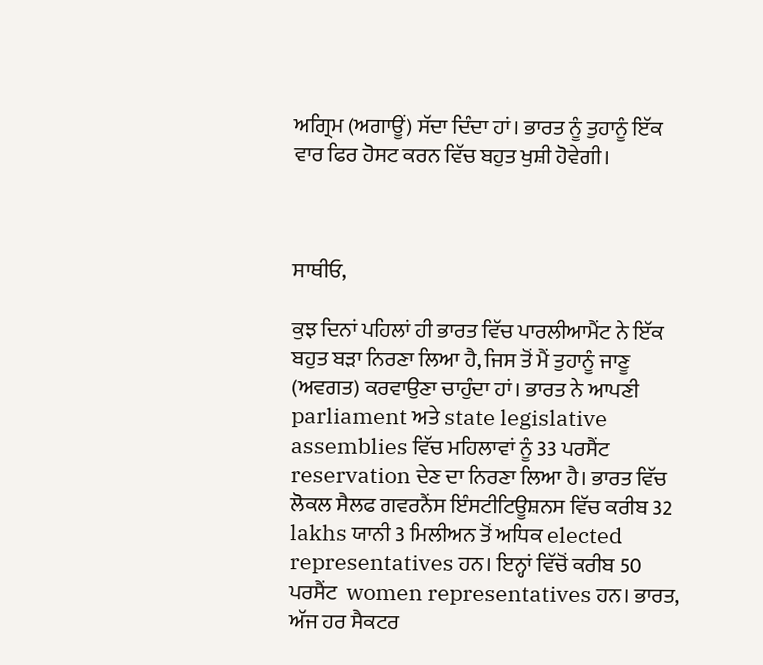ਅਗ੍ਰਿਮ (ਅਗਾਊਂ) ਸੱਦਾ ਦਿੰਦਾ ਹਾਂ। ਭਾਰਤ ਨੂੰ ਤੁਹਾਨੂੰ ਇੱਕ ਵਾਰ ਫਿਰ ਹੋਸਟ ਕਰਨ ਵਿੱਚ ਬਹੁਤ ਖੁਸ਼ੀ ਹੋਵੇਗੀ।



ਸਾਥੀਓ,

ਕੁਝ ਦਿਨਾਂ ਪਹਿਲਾਂ ਹੀ ਭਾਰਤ ਵਿੱਚ ਪਾਰਲੀਆਮੈਂਟ ਨੇ ਇੱਕ ਬਹੁਤ ਬੜਾ ਨਿਰਣਾ ਲਿਆ ਹੈ, ਜਿਸ ਤੋਂ ਮੈਂ ਤੁਹਾਨੂੰ ਜਾਣੂ (ਅਵਗਤ) ਕਰਵਾਉਣਾ ਚਾਹੁੰਦਾ ਹਾਂ। ਭਾਰਤ ਨੇ ਆਪਣੀ parliament ਅਤੇ state legislative assemblies ਵਿੱਚ ਮਹਿਲਾਵਾਂ ਨੂੰ 33 ਪਰਸੈਂਟ reservation ਦੇਣ ਦਾ ਨਿਰਣਾ ਲਿਆ ਹੈ। ਭਾਰਤ ਵਿੱਚ ਲੋਕਲ ਸੈਲਫ ਗਵਰਨੈਂਸ ਇੰਸਟੀਟਿਊਸ਼ਨਸ ਵਿੱਚ ਕਰੀਬ 32 lakhs ਯਾਨੀ 3 ਮਿਲੀਅਨ ਤੋਂ ਅਧਿਕ elected representatives ਹਨ। ਇਨ੍ਹਾਂ ਵਿੱਚੋਂ ਕਰੀਬ 50 ਪਰਸੈਂਟ  women representatives ਹਨ। ਭਾਰਤ, ਅੱਜ ਹਰ ਸੈਕਟਰ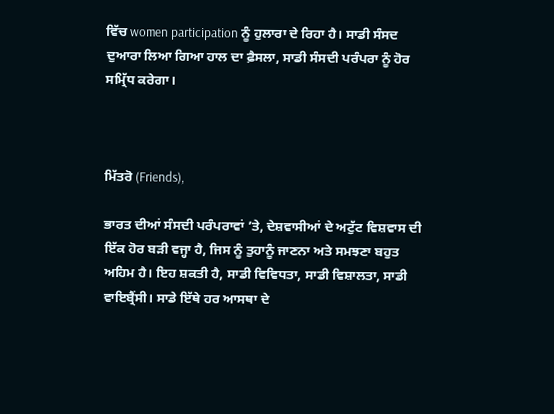ਵਿੱਚ women participation ਨੂੰ ਹੁਲਾਰਾ ਦੇ ਰਿਹਾ ਹੈ। ਸਾਡੀ ਸੰਸਦ ਦੁਆਰਾ ਲਿਆ ਗਿਆ ਹਾਲ ਦਾ ਫ਼ੈਸਲਾ, ਸਾਡੀ ਸੰਸਦੀ ਪਰੰਪਰਾ ਨੂੰ ਹੋਰ ਸਮ੍ਰਿੱਧ ਕਰੇਗਾ।



ਮਿੱਤਰੋ (Friends),

ਭਾਰਤ ਦੀਆਂ ਸੰਸਦੀ ਪਰੰਪਰਾਵਾਂ ’ਤੇ, ਦੇਸ਼ਵਾਸੀਆਂ ਦੇ ਅਟੁੱਟ ਵਿਸ਼ਵਾਸ ਦੀ ਇੱਕ ਹੋਰ ਬੜੀ ਵਜ੍ਹਾ ਹੈ, ਜਿਸ ਨੂੰ ਤੁਹਾਨੂੰ ਜਾਣਨਾ ਅਤੇ ਸਮਝਣਾ ਬਹੁਤ ਅਹਿਮ ਹੈ। ਇਹ ਸ਼ਕਤੀ ਹੈ, ਸਾਡੀ ਵਿਵਿਧਤਾ, ਸਾਡੀ ਵਿਸ਼ਾਲਤਾ, ਸਾਡੀ ਵਾਇਬ੍ਰੈਂਸੀ। ਸਾਡੇ ਇੱਥੇ ਹਰ ਆਸਥਾ ਦੇ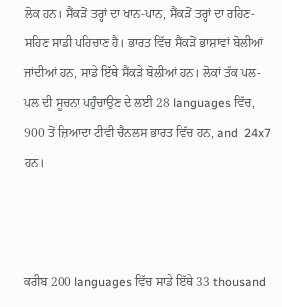ਲੋਕ ਹਨ। ਸੈਂਕੜੋਂ ਤਰ੍ਹਾਂ ਦਾ ਖਾਨ-ਪਾਨ, ਸੈਂਕੜੋਂ ਤਰ੍ਹਾਂ ਦਾ ਰਹਿਣ-ਸਹਿਣ ਸਾਡੀ ਪਹਿਚਾਣ ਹੈ। ਭਾਰਤ ਵਿੱਚ ਸੈਂਕੜੋਂ ਭਾਸ਼ਾਵਾਂ ਬੋਲੀਆਂ ਜਾਂਦੀਆਂ ਹਨ, ਸਾਡੇ ਇੱਥੇ ਸੈਂਕੜੇ ਬੋਲੀਆਂ ਹਨ। ਲੋਕਾਂ ਤੱਕ ਪਲ-ਪਲ ਦੀ ਸੂਚਨਾ ਪਹੁੰਚਾਉਣ ਦੇ ਲਈ 28 languages ਵਿੱਚ, 900 ਤੋਂ ਜ਼ਿਆਦਾ ਟੀਵੀ ਚੈਨਲਸ ਭਾਰਤ ਵਿੱਚ ਹਨ, and  24x7 ਹਨ।



ਕਰੀਬ 200 languages ਵਿੱਚ ਸਾਡੇ ਇੱਥੇ 33 thousand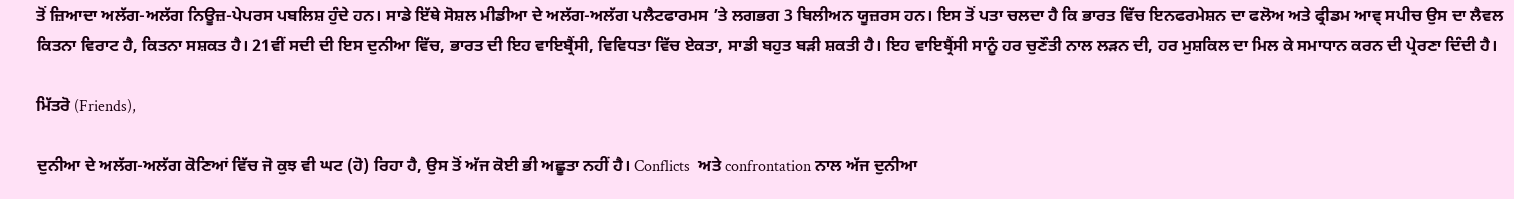ਤੋਂ ਜ਼ਿਆਦਾ ਅਲੱਗ-ਅਲੱਗ ਨਿਊਜ਼-ਪੇਪਰਸ ਪਬਲਿਸ਼ ਹੁੰਦੇ ਹਨ। ਸਾਡੇ ਇੱਥੇ ਸੋਸ਼ਲ ਮੀਡੀਆ ਦੇ ਅਲੱਗ-ਅਲੱਗ ਪਲੈਟਫਾਰਮਸ ’ਤੇ ਲਗਭਗ 3 ਬਿਲੀਅਨ ਯੂਜ਼ਰਸ ਹਨ। ਇਸ ਤੋਂ ਪਤਾ ਚਲਦਾ ਹੈ ਕਿ ਭਾਰਤ ਵਿੱਚ ਇਨਫਰਮੇਸ਼ਨ ਦਾ ਫਲੋਅ ਅਤੇ ਫ੍ਰੀਡਮ ਆਵ੍ ਸਪੀਚ ਉਸ ਦਾ ਲੈਵਲ ਕਿਤਨਾ ਵਿਰਾਟ ਹੈ, ਕਿਤਨਾ ਸਸ਼ਕਤ ਹੈ। 21ਵੀਂ ਸਦੀ ਦੀ ਇਸ ਦੁਨੀਆ ਵਿੱਚ, ਭਾਰਤ ਦੀ ਇਹ ਵਾਇਬ੍ਰੈਂਸੀ, ਵਿਵਿਧਤਾ ਵਿੱਚ ਏਕਤਾ, ਸਾਡੀ ਬਹੁਤ ਬੜੀ ਸ਼ਕਤੀ ਹੈ। ਇਹ ਵਾਇਬ੍ਰੈਂਸੀ ਸਾਨੂੰ ਹਰ ਚੁਣੌਤੀ ਨਾਲ ਲੜਨ ਦੀ, ਹਰ ਮੁਸ਼ਕਿਲ ਦਾ ਮਿਲ ਕੇ ਸਮਾਧਾਨ ਕਰਨ ਦੀ ਪ੍ਰੇਰਣਾ ਦਿੰਦੀ ਹੈ।

ਮਿੱਤਰੋ (Friends),

ਦੁਨੀਆ ਦੇ ਅਲੱਗ-ਅਲੱਗ ਕੋਣਿਆਂ ਵਿੱਚ ਜੋ ਕੁਝ ਵੀ ਘਟ (ਹੋ) ਰਿਹਾ ਹੈ, ਉਸ ਤੋਂ ਅੱਜ ਕੋਈ ਭੀ ਅਛੂਤਾ ਨਹੀਂ ਹੈ। Conflicts  ਅਤੇ confrontation ਨਾਲ ਅੱਜ ਦੁਨੀਆ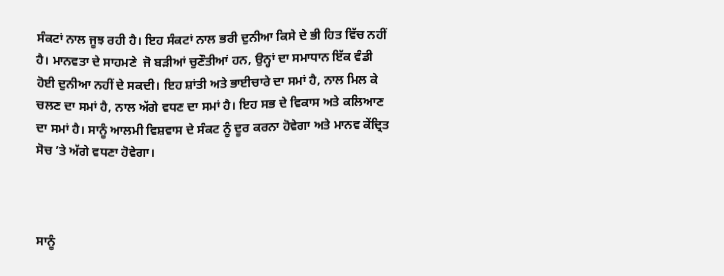ਸੰਕਟਾਂ ਨਾਲ ਜੂਝ ਰਹੀ ਹੈ। ਇਹ ਸੰਕਟਾਂ ਨਾਲ ਭਰੀ ਦੁਨੀਆ ਕਿਸੇ ਦੇ ਭੀ ਹਿਤ ਵਿੱਚ ਨਹੀਂ ਹੈ। ਮਾਨਵਤਾ ਦੇ ਸਾਹਮਣੇ  ਜੋ ਬੜੀਆਂ ਚੁਣੌਤੀਆਂ ਹਨ, ਉਨ੍ਹਾਂ ਦਾ ਸਮਾਧਾਨ ਇੱਕ ਵੰਡੀ ਹੋਈ ਦੁਨੀਆ ਨਹੀਂ ਦੇ ਸਕਦੀ। ਇਹ ਸ਼ਾਂਤੀ ਅਤੇ ਭਾਈਚਾਰੇ ਦਾ ਸਮਾਂ ਹੈ, ਨਾਲ ਮਿਲ ਕੇ ਚਲਣ ਦਾ ਸਮਾਂ ਹੈ, ਨਾਲ ਅੱਗੇ ਵਧਣ ਦਾ ਸਮਾਂ ਹੈ। ਇਹ ਸਭ ਦੇ ਵਿਕਾਸ ਅਤੇ ਕਲਿਆਣ ਦਾ ਸਮਾਂ ਹੈ। ਸਾਨੂੰ ਆਲਮੀ ਵਿਸ਼ਵਾਸ ਦੇ ਸੰਕਟ ਨੂੰ ਦੂਰ ਕਰਨਾ ਹੋਵੇਗਾ ਅਤੇ ਮਾਨਵ ਕੇਂਦ੍ਰਿਤ ਸੋਚ ’ਤੇ ਅੱਗੇ ਵਧਣਾ ਹੋਵੇਗਾ।



ਸਾਨੂੰ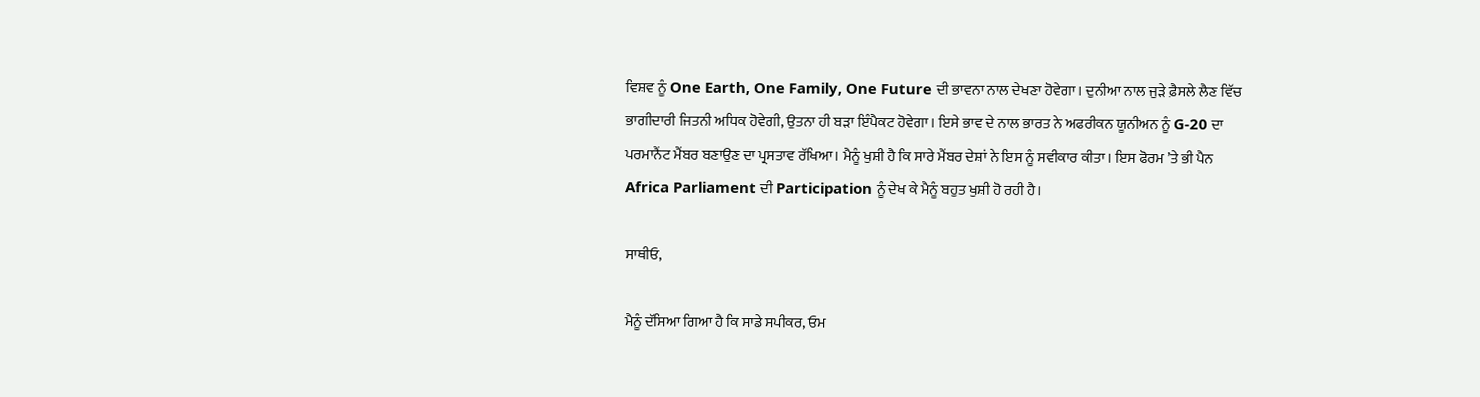ਵਿਸ਼ਵ ਨੂੰ One Earth, One Family, One Future ਦੀ ਭਾਵਨਾ ਨਾਲ ਦੇਖਣਾ ਹੋਵੇਗਾ। ਦੁਨੀਆ ਨਾਲ ਜੁੜੇ ਫ਼ੈਸਲੇ ਲੈਣ ਵਿੱਚ ਭਾਗੀਦਾਰੀ ਜਿਤਨੀ ਅਧਿਕ ਹੋਵੇਗੀ, ਉਤਨਾ ਹੀ ਬੜਾ ਇੰਪੈਕਟ ਹੋਵੇਗਾ। ਇਸੇ ਭਾਵ ਦੇ ਨਾਲ ਭਾਰਤ ਨੇ ਅਫਰੀਕਨ ਯੂਨੀਅਨ ਨੂੰ G-20 ਦਾ ਪਰਮਾਨੈਂਟ ਮੈਂਬਰ ਬਣਾਉਣ ਦਾ ਪ੍ਰਸਤਾਵ ਰੱਖਿਆ। ਮੈਨੂੰ ਖੁਸ਼ੀ ਹੈ ਕਿ ਸਾਰੇ ਮੈਂਬਰ ਦੇਸ਼ਾਂ ਨੇ ਇਸ ਨੂੰ ਸਵੀਕਾਰ ਕੀਤਾ। ਇਸ ਫੋਰਮ ’ਤੇ ਭੀ ਪੈਨ Africa Parliament ਦੀ Participation ਨੂੰ ਦੇਖ ਕੇ ਮੈਨੂੰ ਬਹੁਤ ਖੁਸ਼ੀ ਹੋ ਰਹੀ ਹੈ।

ਸਾਥੀਓ,

ਮੈਨੂੰ ਦੱਸਿਆ ਗਿਆ ਹੈ ਕਿ ਸਾਡੇ ਸਪੀਕਰ, ਓਮ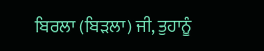ਬਿਰਲਾ (ਬਿੜਲਾ) ਜੀ, ਤੁਹਾਨੂੰ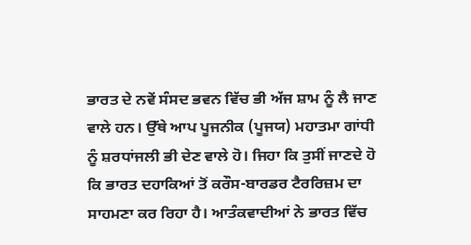ਭਾਰਤ ਦੇ ਨਵੇਂ ਸੰਸਦ ਭਵਨ ਵਿੱਚ ਭੀ ਅੱਜ ਸ਼ਾਮ ਨੂੰ ਲੈ ਜਾਣ ਵਾਲੇ ਹਨ। ਉੱਥੇ ਆਪ ਪੂਜਨੀਕ (ਪੂਜਯ) ਮਹਾਤਮਾ ਗਾਂਧੀ ਨੂੰ ਸ਼ਰਧਾਂਜਲੀ ਭੀ ਦੇਣ ਵਾਲੇ ਹੋ। ਜਿਹਾ ਕਿ ਤੁਸੀਂ ਜਾਣਦੇ ਹੋ ਕਿ ਭਾਰਤ ਦਹਾਕਿਆਂ ਤੋਂ ਕਰੌਸ-ਬਾਰਡਰ ਟੈਰਰਿਜ਼ਮ ਦਾ ਸਾਹਮਣਾ ਕਰ ਰਿਹਾ ਹੈ। ਆਤੰਕਵਾਦੀਆਂ ਨੇ ਭਾਰਤ ਵਿੱਚ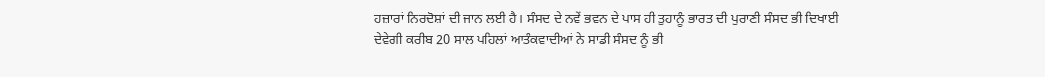ਹਜ਼ਾਰਾਂ ਨਿਰਦੋਸ਼ਾਂ ਦੀ ਜਾਨ ਲਈ ਹੈ। ਸੰਸਦ ਦੇ ਨਵੇਂ ਭਵਨ ਦੇ ਪਾਸ ਹੀ ਤੁਹਾਨੂੰ ਭਾਰਤ ਦੀ ਪੁਰਾਣੀ ਸੰਸਦ ਭੀ ਦਿਖਾਈ ਦੇਵੇਗੀ ਕਰੀਬ 20 ਸਾਲ ਪਹਿਲਾਂ ਆਤੰਕਵਾਦੀਆਂ ਨੇ ਸਾਡੀ ਸੰਸਦ ਨੂੰ ਭੀ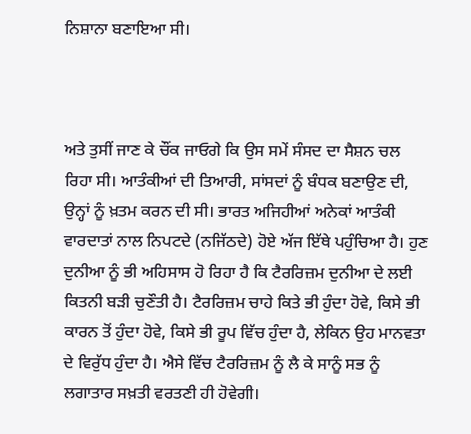ਨਿਸ਼ਾਨਾ ਬਣਾਇਆ ਸੀ।



ਅਤੇ ਤੁਸੀਂ ਜਾਣ ਕੇ ਚੌਂਕ ਜਾਓਗੇ ਕਿ ਉਸ ਸਮੇਂ ਸੰਸਦ ਦਾ ਸੈਸ਼ਨ ਚਲ ਰਿਹਾ ਸੀ। ਆਤੰਕੀਆਂ ਦੀ ਤਿਆਰੀ, ਸਾਂਸਦਾਂ ਨੂੰ ਬੰਧਕ ਬਣਾਉਣ ਦੀ, ਉਨ੍ਹਾਂ ਨੂੰ ਖ਼ਤਮ ਕਰਨ ਦੀ ਸੀ। ਭਾਰਤ ਅਜਿਹੀਆਂ ਅਨੇਕਾਂ ਆਤੰਕੀ ਵਾਰਦਾਤਾਂ ਨਾਲ ਨਿਪਟਦੇ (ਨਜਿੱਠਦੇ) ਹੋਏ ਅੱਜ ਇੱਥੇ ਪਹੁੰਚਿਆ ਹੈ। ਹੁਣ ਦੁਨੀਆ ਨੂੰ ਭੀ ਅਹਿਸਾਸ ਹੋ ਰਿਹਾ ਹੈ ਕਿ ਟੈਰਰਿਜ਼ਮ ਦੁਨੀਆ ਦੇ ਲਈ ਕਿਤਨੀ ਬੜੀ ਚੁਣੌਤੀ ਹੈ। ਟੈਰਰਿਜ਼ਮ ਚਾਹੇ ਕਿਤੇ ਭੀ ਹੁੰਦਾ ਹੋਵੇ, ਕਿਸੇ ਭੀ ਕਾਰਨ ਤੋਂ ਹੁੰਦਾ ਹੋਵੇ, ਕਿਸੇ ਭੀ ਰੂਪ ਵਿੱਚ ਹੁੰਦਾ ਹੈ, ਲੇਕਿਨ ਉਹ ਮਾਨਵਤਾ ਦੇ ਵਿਰੁੱਧ ਹੁੰਦਾ ਹੈ। ਐਸੇ ਵਿੱਚ ਟੈਰਰਿਜ਼ਮ ਨੂੰ ਲੈ ਕੇ ਸਾਨੂੰ ਸਭ ਨੂੰ ਲਗਾਤਾਰ ਸਖ਼ਤੀ ਵਰਤਣੀ ਹੀ ਹੋਵੇਗੀ।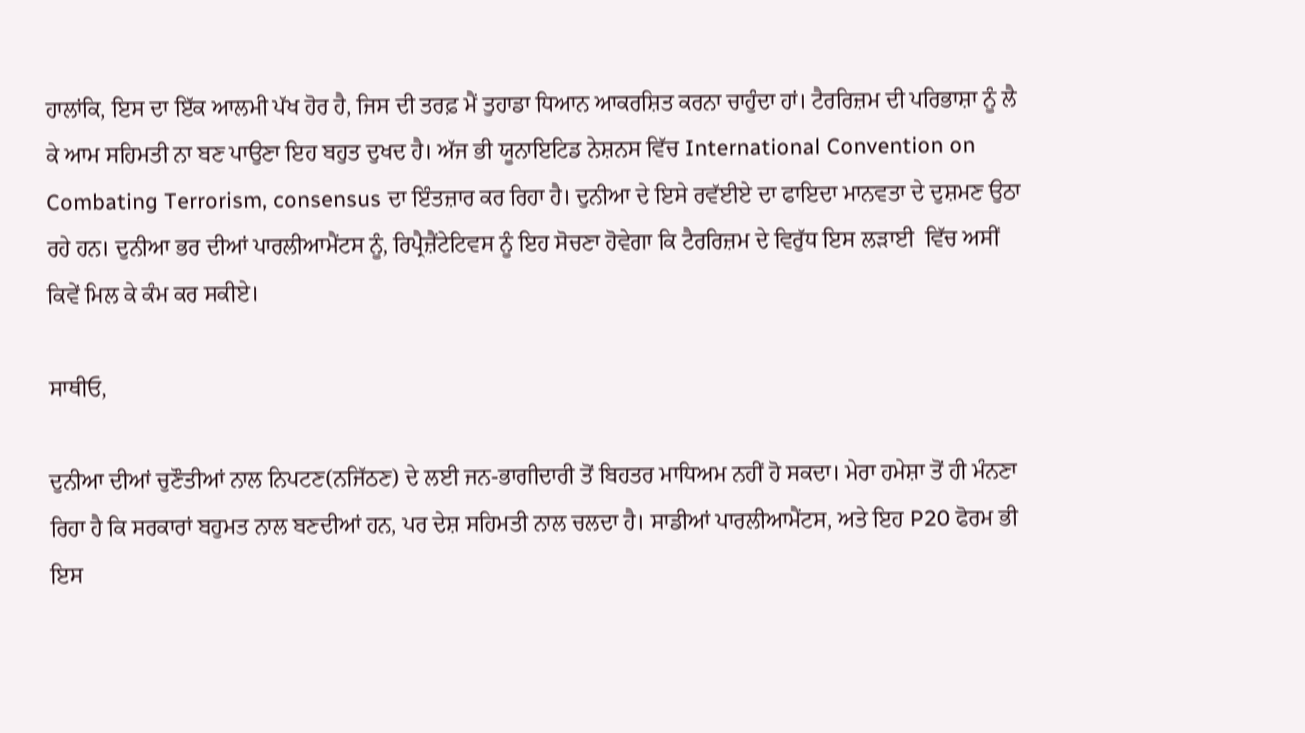ਹਾਲਾਂਕਿ, ਇਸ ਦਾ ਇੱਕ ਆਲਮੀ ਪੱਖ ਹੋਰ ਹੈ, ਜਿਸ ਦੀ ਤਰਫ਼ ਮੈਂ ਤੁਹਾਡਾ ਧਿਆਨ ਆਕਰਸ਼ਿਤ ਕਰਨਾ ਚਾਹੁੰਦਾ ਹਾਂ। ਟੈਰਰਿਜ਼ਮ ਦੀ ਪਰਿਭਾਸ਼ਾ ਨੂੰ ਲੈ ਕੇ ਆਮ ਸਹਿਮਤੀ ਨਾ ਬਣ ਪਾਉਣਾ ਇਹ ਬਹੁਤ ਦੁਖਦ ਹੈ। ਅੱਜ ਭੀ ਯੂਨਾਇਟਿਡ ਨੇਸ਼ਨਸ ਵਿੱਚ International Convention on Combating Terrorism, consensus ਦਾ ਇੰਤਜ਼ਾਰ ਕਰ ਰਿਹਾ ਹੈ। ਦੁਨੀਆ ਦੇ ਇਸੇ ਰਵੱਈਏ ਦਾ ਫਾਇਦਾ ਮਾਨਵਤਾ ਦੇ ਦੁਸ਼ਮਣ ਉਠਾ ਰਹੇ ਹਨ। ਦੁਨੀਆ ਭਰ ਦੀਆਂ ਪਾਰਲੀਆਮੈਂਟਸ ਨੂੰ, ਰਿਪ੍ਰੈਜ਼ੈਂਟੇਟਿਵਸ ਨੂੰ ਇਹ ਸੋਚਣਾ ਹੋਵੇਗਾ ਕਿ ਟੈਰਰਿਜ਼ਮ ਦੇ ਵਿਰੁੱਧ ਇਸ ਲੜਾਈ  ਵਿੱਚ ਅਸੀਂ ਕਿਵੇਂ ਮਿਲ ਕੇ ਕੰਮ ਕਰ ਸਕੀਏ।

ਸਾਥੀਓ,

ਦੁਨੀਆ ਦੀਆਂ ਚੁਣੌਤੀਆਂ ਨਾਲ ਨਿਪਟਣ(ਨਜਿੱਠਣ) ਦੇ ਲਈ ਜਨ-ਭਾਗੀਦਾਰੀ ਤੋਂ ਬਿਹਤਰ ਮਾਧਿਅਮ ਨਹੀਂ ਹੋ ਸਕਦਾ। ਮੇਰਾ ਹਮੇਸ਼ਾ ਤੋਂ ਹੀ ਮੰਨਣਾ ਰਿਹਾ ਹੈ ਕਿ ਸਰਕਾਰਾਂ ਬਹੁਮਤ ਨਾਲ ਬਣਦੀਆਂ ਹਨ, ਪਰ ਦੇਸ਼ ਸਹਿਮਤੀ ਨਾਲ ਚਲਦਾ ਹੈ। ਸਾਡੀਆਂ ਪਾਰਲੀਆਮੈਂਟਸ, ਅਤੇ ਇਹ P20 ਫੋਰਮ ਭੀ ਇਸ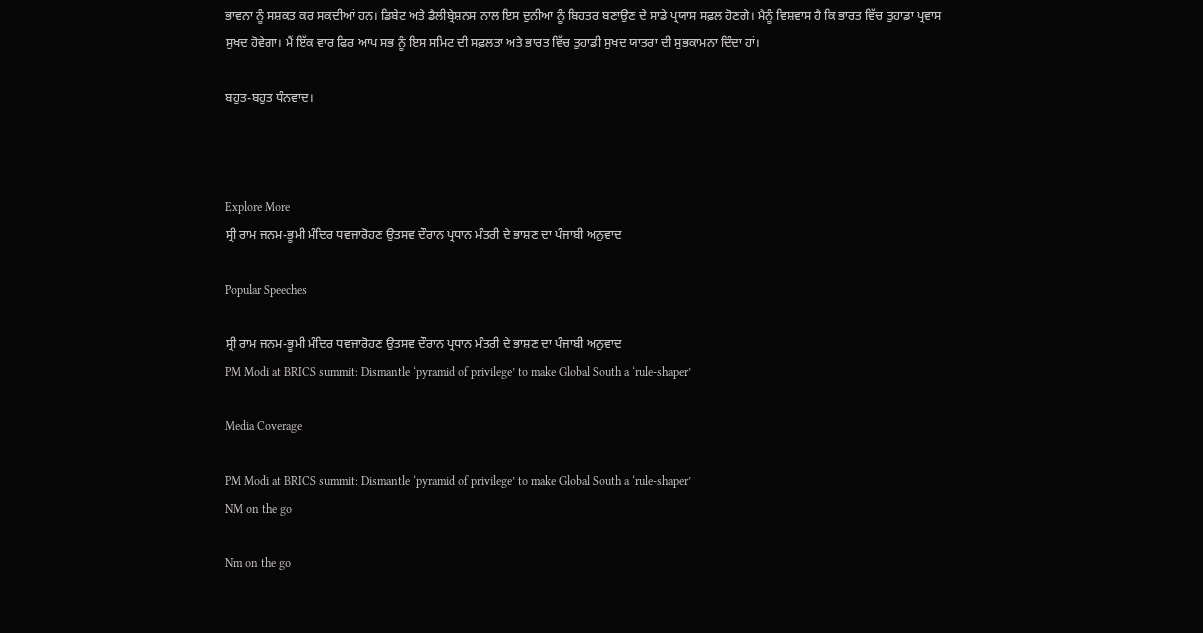ਭਾਵਨਾ ਨੂੰ ਸਸ਼ਕਤ ਕਰ ਸਕਦੀਆਂ ਹਨ। ਡਿਬੇਟ ਅਤੇ ਡੈਲੀਬ੍ਰੇਸ਼ਨਸ ਨਾਲ ਇਸ ਦੁਨੀਆ ਨੂੰ ਬਿਹਤਰ ਬਣਾਉਣ ਦੇ ਸਾਡੇ ਪ੍ਰਯਾਸ ਸਫ਼ਲ ਹੋਣਗੇ। ਮੈਨੂੰ ਵਿਸ਼ਵਾਸ ਹੈ ਕਿ ਭਾਰਤ ਵਿੱਚ ਤੁਹਾਡਾ ਪ੍ਰਵਾਸ ਸੁਖਦ ਹੋਵੇਗਾ। ਮੈਂ ਇੱਕ ਵਾਰ ਫਿਰ ਆਪ ਸਭ ਨੂੰ ਇਸ ਸਮਿਟ ਦੀ ਸਫ਼ਲਤਾ ਅਤੇ ਭਾਰਤ ਵਿੱਚ ਤੁਹਾਡੀ ਸੁਖਦ ਯਾਤਰਾ ਦੀ ਸੁਭਕਾਮਨਾ ਦਿੰਦਾ ਹਾਂ।

ਬਹੁਤ-ਬਹੁਤ ਧੰਨਵਾਦ।



Explore More
ਸ੍ਰੀ ਰਾਮ ਜਨਮ-ਭੂਮੀ ਮੰਦਿਰ ਧਵਜਾਰੋਹਣ ਉਤਸਵ ਦੌਰਾਨ ਪ੍ਰਧਾਨ ਮੰਤਰੀ ਦੇ ਭਾਸ਼ਣ ਦਾ ਪੰਜਾਬੀ ਅਨੁਵਾਦ

Popular Speeches

ਸ੍ਰੀ ਰਾਮ ਜਨਮ-ਭੂਮੀ ਮੰਦਿਰ ਧਵਜਾਰੋਹਣ ਉਤਸਵ ਦੌਰਾਨ ਪ੍ਰਧਾਨ ਮੰਤਰੀ ਦੇ ਭਾਸ਼ਣ ਦਾ ਪੰਜਾਬੀ ਅਨੁਵਾਦ
PM Modi at BRICS summit: Dismantle ‘pyramid of privilege’ to make Global South a ‘rule-shaper’

Media Coverage

PM Modi at BRICS summit: Dismantle ‘pyramid of privilege’ to make Global South a ‘rule-shaper’
NM on the go

Nm on the go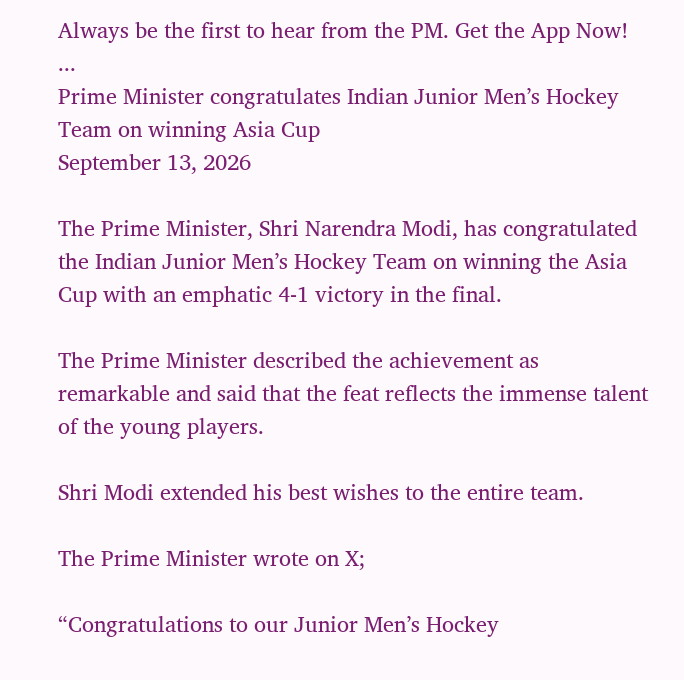Always be the first to hear from the PM. Get the App Now!
...
Prime Minister congratulates Indian Junior Men’s Hockey Team on winning Asia Cup
September 13, 2026

The Prime Minister, Shri Narendra Modi, has congratulated the Indian Junior Men’s Hockey Team on winning the Asia Cup with an emphatic 4-1 victory in the final.

The Prime Minister described the achievement as remarkable and said that the feat reflects the immense talent of the young players.

Shri Modi extended his best wishes to the entire team.

The Prime Minister wrote on X;

“Congratulations to our Junior Men’s Hockey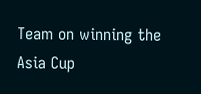Team on winning the Asia Cup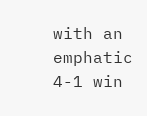with an emphatic 4-1 win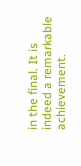in the final. It is indeed a remarkable achievement.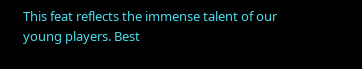This feat reflects the immense talent of our young players. Best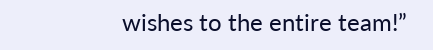wishes to the entire team!”